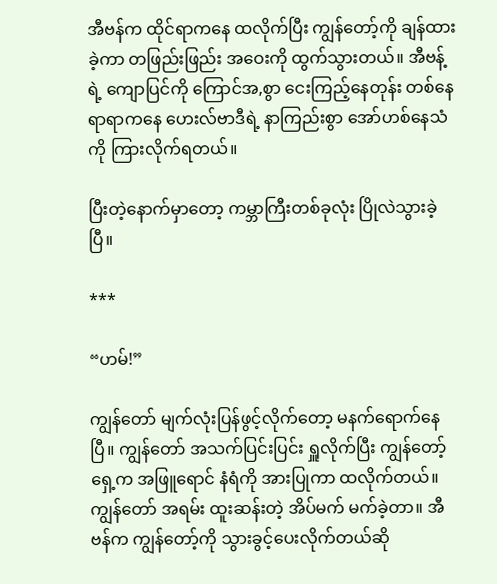အီဗန်က ထိုင်ရာကနေ ထလိုက်ပြီး ကျွန်တော့်ကို ချန်ထားခဲ့ကာ တဖြည်းဖြည်း အဝေးကို ထွက်သွားတယ်။ အီဗန့်ရဲ့ ကျောပြင်ကို ကြောင်အ,စွာ ငေးကြည့်နေတုန်း တစ်နေရာရာကနေ ဟေးလ်ဗာဒီရဲ့ နာကြည်းစွာ အော်ဟစ်နေသံကို ကြားလိုက်ရတယ်။

ပြီးတဲ့နောက်မှာတော့ ကမ္ဘာကြီးတစ်ခုလုံး ပြိုလဲသွားခဲ့ပြီ။

***

“ဟမ်!”

ကျွန်တော် မျက်လုံးပြန်ဖွင့်လိုက်တော့ မနက်ရောက်နေပြီ။ ကျွန်တော် အသက်ပြင်းပြင်း ရှူလိုက်ပြီး ကျွန်တော့်ရှေ့က အဖြူရောင် နံရံကို အားပြုကာ ထလိုက်တယ်။ ကျွန်တော် အရမ်း ထူးဆန်းတဲ့ အိပ်မက် မက်ခဲ့တာ။ အီဗန်က ကျွန်တော့်ကို သွားခွင့်ပေးလိုက်တယ်ဆို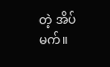တဲ့ အိပ်မက်။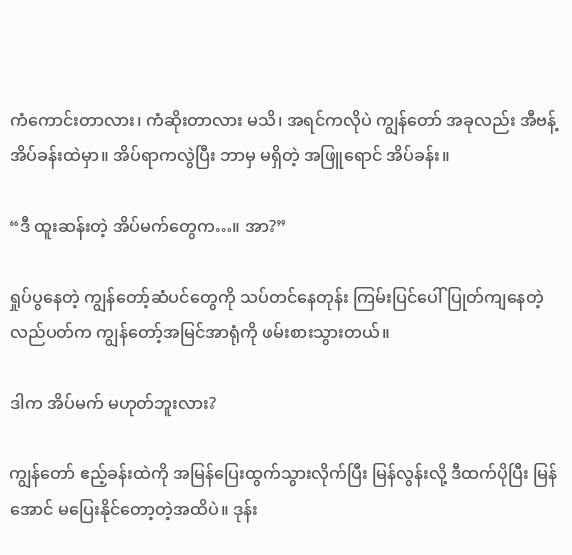ကံကောင်းတာလား၊ ကံဆိုးတာလား မသိ၊ အရင်ကလိုပဲ ကျွန်တော် အခုလည်း အီဗန့်အိပ်ခန်းထဲမှာ။ အိပ်ရာကလွဲပြီး ဘာမှ မရှိတဲ့ အဖြူရောင် အိပ်ခန်း။

“ဒီ ထူးဆန်းတဲ့ အိပ်မက်တွေက…။ အာ?”

ရှုပ်ပွနေတဲ့ ကျွန်တော့်ဆံပင်တွေကို သပ်တင်နေတုန်း ကြမ်းပြင်ပေါ် ပြုတ်ကျနေတဲ့ လည်ပတ်က ကျွန်တော့်အမြင်အာရုံကို ဖမ်းစားသွားတယ်။

ဒါက အိပ်မက် မဟုတ်ဘူးလား?

ကျွန်တော် ဧည့်ခန်းထဲကို အမြန်ပြေးထွက်သွားလိုက်ပြီး မြန်လွန်းလို့ ဒီထက်ပိုပြီး မြန်အောင် မပြေးနိုင်တော့တဲ့အထိပဲ။ ဒုန်း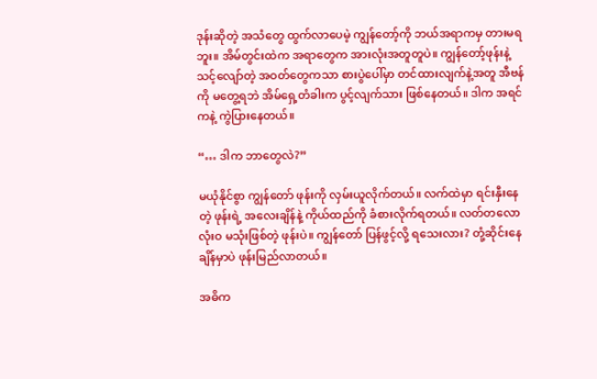ဒုန်းဆိုတဲ့ အသံတွေ ထွက်လာပေမဲ့ ကျွန်တော့်ကို ဘယ်အရာကမှ တားမရဘူး။ အိမ်တွင်းထဲက အရာတွေက အားလုံးအတူတူပဲ။ ကျွန်တော့်ဖုန်းနဲ့ သင့်လျော်တဲ့ အဝတ်တွေကသာ စားပွဲပေါ်မှာ တင်ထားလျက်နဲ့အတူ အီဗန်ကို မတွေ့ရဘဲ အိမ်ရှေ့တံခါးက ပွင့်လျက်သား ဖြစ်နေတယ်။ ဒါက အရင်ကနဲ့ ကွဲပြားနေတယ်။

“… ဒါက ဘာတွေလဲ?”

မယုံနိုင်စွာ ကျွန်တော် ဖုန်းကို လှမ်းယူလိုက်တယ်။ လက်ထဲမှာ ရင်းနှီးနေတဲ့ ဖုန်းရဲ့ အလေးချိန်နဲ့ ကိုယ်ထည်ကို ခံစားလိုက်ရတယ်။ လတ်တလော လုံးဝ မသုံးဖြစ်တဲ့ ဖုန်းပဲ။ ကျွန်တော် ပြန်ဖွင့်လို့ ရသေးလား? တုံ့ဆိုင်းနေချိန်မှာပဲ ဖုန်းမြည်လာတယ်။

အဓိက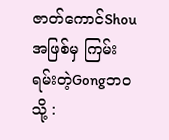ဇာတ်ကောင်Shouအဖြစ်မှ ကြမ်းရမ်းတဲ့Gongဘဝသို့ :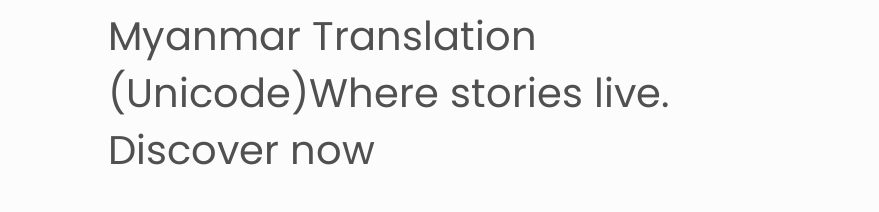Myanmar Translation (Unicode)Where stories live. Discover now